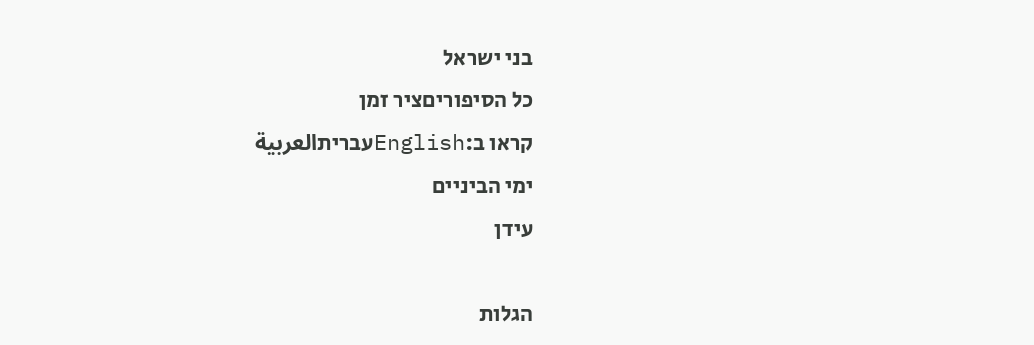בני ישראל
כל הסיפוריםציר זמן
קראו ב:Englishעבריתالعربية
ימי הביניים
עידן

הגלות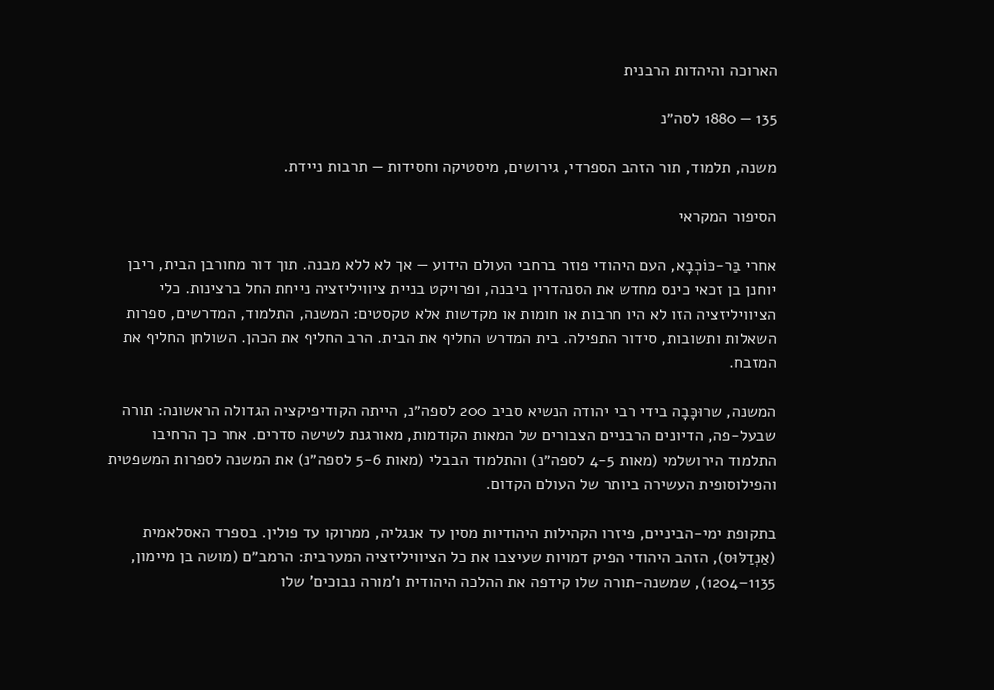הארוכה והיהדות הרבנית

135 — 1880 לסה״נ

משנה, תלמוד, תור הזהב הספרדי, גירושים, מיסטיקה וחסידות — תרבות ניידת.

הסיפור המקראי

אחרי בַּר-כּוֹכְבָא, העם היהודי פוזר ברחבי העולם הידוע — אך לא ללא מבנה. תוך דור מחורבן הבית, ריבן יוחנן בן זכאי כינס מחדש את הסנהדרין ביבנה, ופרויקט בניית ציוויליזציה נייחת החל ברצינות. כלי הציוויליזציה הזו לא היו חרבות או חומות או מקדשות אלא טקסטים: המשנה, התלמוד, המדרשים, ספרות השאלות ותשובות, סידור התפילה. בית המדרש החליף את הבית. הרב החליף את הכהן. השולחן החליף את המזבח.

המשנה, שרוּכָּבָה בידי רבי יהודה הנשיא סביב 200 לספה״נ, הייתה הקודיפיקציה הגדולה הראשונה: תורה שבעל-פה, הדיונים הרבניים הצבורים של המאות הקודמות, מאורגנת לשישה סדרים. אחר כך הרחיבו התלמוד הירושלמי (מאות 4-5 לספה״נ) והתלמוד הבבלי (מאות 5-6 לספה״נ) את המשנה לספרות המשפטית והפילוסופית העשירה ביותר של העולם הקדום.

בתקופת ימי-הביניים, פיזרו הקהילות היהודיות מסין עד אנגליה, ממרוקו עד פולין. בספרד האסלאמית (אַנְדַלּוּס), הזהב היהודי הפיק דמויות שעיצבו את כל הציוויליזציה המערבית: הרמב״ם (מושה בן מיימון, 1135–1204), שמשנה-תורה שלו קידפה את ההלכה היהודית ו'מורה נבוכים' שלו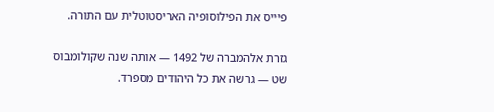פיּייס את הפילוסופיה האריסטוטלית עם התורה.

גזרת אלהמברה של 1492 — אותה שנה שקולומבוס שט — גרשה את כל היהודים מספרד.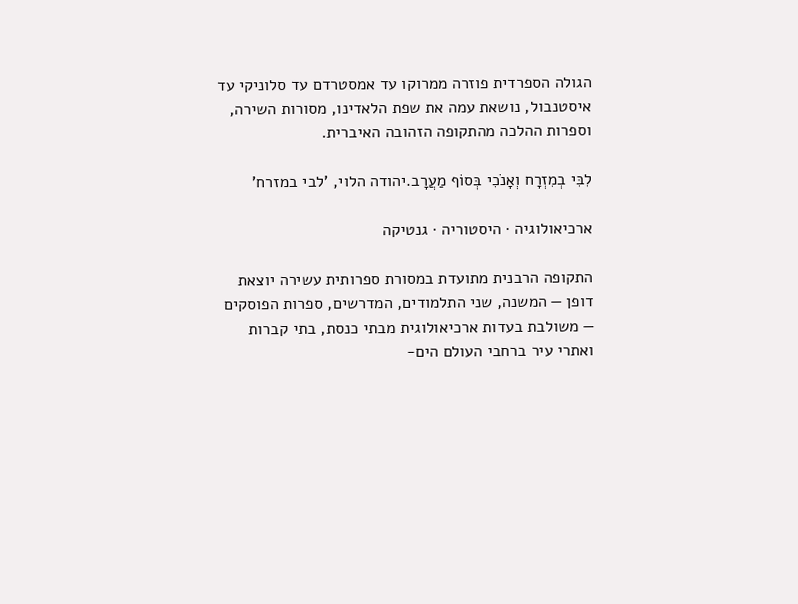הגולה הספרדית פוזרה ממרוקו עד אמסטרדם עד סלוניקי עד איסטנבול, נושאת עמה את שפת הלאדינו, מסורות השירה, וספרות ההלכה מהתקופה הזהובה האיברית.

לִבִּי בְמִזְרָח וְאָנֹכִי בְּסוֹף מַעֲרָב.יהודה הלוי, 'לבי במזרח'

ארכיאולוגיה · היסטוריה · גנטיקה

התקופה הרבנית מתועדת במסורת ספרותית עשירה יוצאת דופן — המשנה, שני התלמודים, המדרשים, ספרות הפוסקים — משולבת בעדות ארכיאולוגית מבתי כנסת, בתי קברות ואתרי עיר ברחבי העולם הים-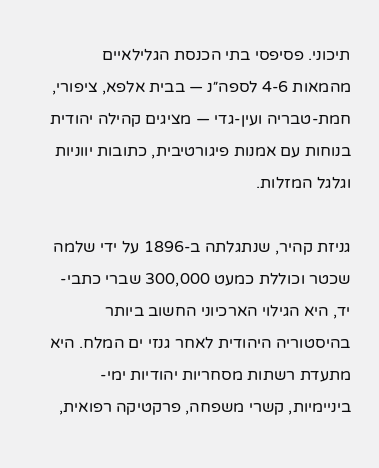תיכוני. פסיפסי בתי הכנסת הגלילאיים מהמאות 4-6 לספה״נ — בבית אלפא, ציפורי, חמת-טבריה ועין-גדי — מציגים קהילה יהודית בנוחות עם אמנות פיגורטיבית, כתובות יווניות וגלגל המזלות.

גניזת קהיר, שנתגלתה ב-1896 על ידי שלמה שכטר וכוללת כמעט 300,000 שברי כתבי-יד, היא הגילוי הארכיוני החשוב ביותר בהיסטוריה היהודית לאחר גנזי ים המלח. היא מתעדת רשתות מסחריות יהודיות ימי-ביניימיות, קשרי משפחה, פרקטיקה רפואית,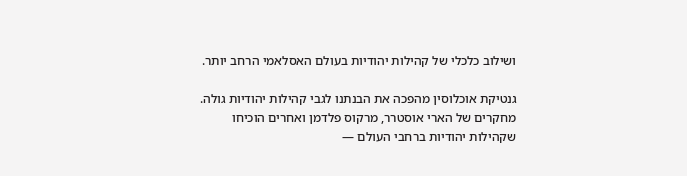ושילוב כלכלי של קהילות יהודיות בעולם האסלאמי הרחב יותר.

גנטיקת אוכלוסין מהפכה את הבנתנו לגבי קהילות יהודיות גולה. מחקרים של הארי אוסטרר, מרקוס פלדמן ואחרים הוכיחו שקהילות יהודיות ברחבי העולם —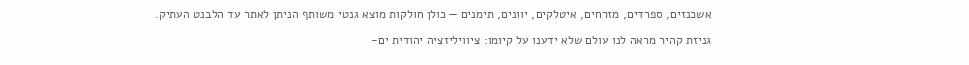אשכנזים, ספרדים, מזרחים, איטלקים, יוונים, תימנים — כולן חולקות מוצא גנטי משותף הניתן לאתר עד הלבנט העתיק.

גניזת קהיר מראה לנו עולם שלא ידענו על קיומו: ציוויליזציה יהודית ים-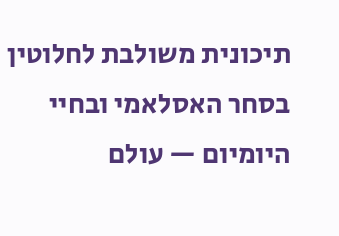תיכונית משולבת לחלוטין בסחר האסלאמי ובחיי היומיום — עולם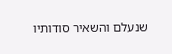שנעלם והשאיר סודותיו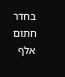בחדר חתום אלף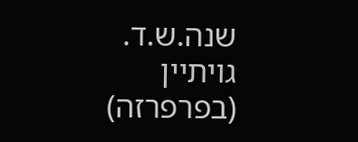שנה.ש.ד. גויתיין (בפרפרזה)